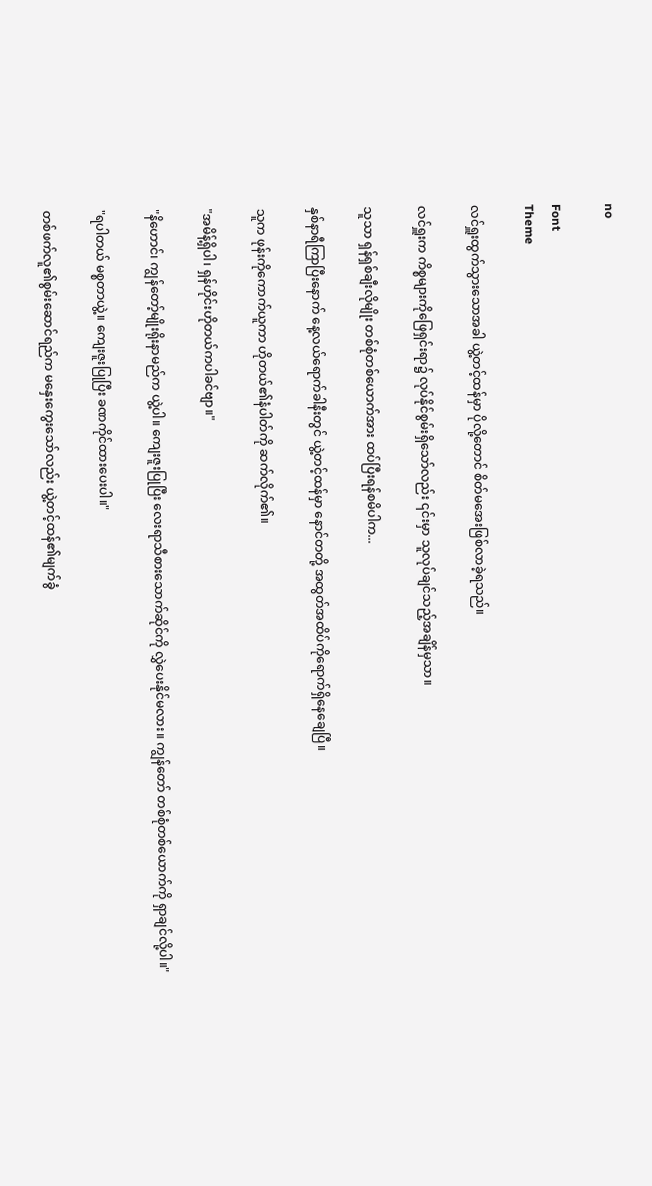no

Font
Theme

လင်ရှူးထွက်သွားသောအခါ ယွဲ့တင့်ထန်မှာ ပိုလို့တောင် စိတ်မအေးဖြစ်လာခဲ့ရသည်။

လင်ရှူးက ကိစ္စများကိုဖြေရှင်းရာ၌ လုပ်နိုင်စွမ်းရှိသော်လည်း ၎င်းမှာ သူလုပ်ချင်သည့်အချိန်မှသာ။

သူသာ ရှန်ရှစ်ချီးလိုမျိုး တစ်စုံတစ်ယောက်အား ထပ်ပြီးရန်စမိပါက...

နှစ်နာရီကြာပြီးနောက် နေ့လယ်ရောက်ခါနီးတွင် ယွဲ့တင့်ထန်မှာ နောင်တတို့ အထွတ်အထိပ်ကိုရောက်ရှိနေချေပြီ။

သူက ဖုန်းကိုကောက်ယူကာ ဟိုတယ်၏နံပါတ်ကို ဆက်လိုက်၏။

"အမိန့်ရှိပါ၊ ရှန်ဟိုင်းဟိုတယ်ကပါခင်ဗျာ။"

"နိဟောင်၊ ကျွန်တော့်မျိုးရိုးနာမည်က ယွဲ့ပါ။ ကျေးဇူးပြုပြီး လေးရာသီစားသောက်ဆိုင်ကို လွှဲပေးနိုင်မလား။ ကျွန်တော် တစ်စုံတစ်ယောက်ကို ရှာချင်လို့ပါ။"

"ရပါတယ် မစ္စတာယွဲ့။ ကျေးဇူးပြုပြီး ခဏကိုင်ထားပေးပါ။"

တစ်ဖက်လူ၏စွမ်းဆောင်ရည်က မနှေးကွေးသော်လည်း ယွဲ့တင့်ထန်၏မျက်ခွံ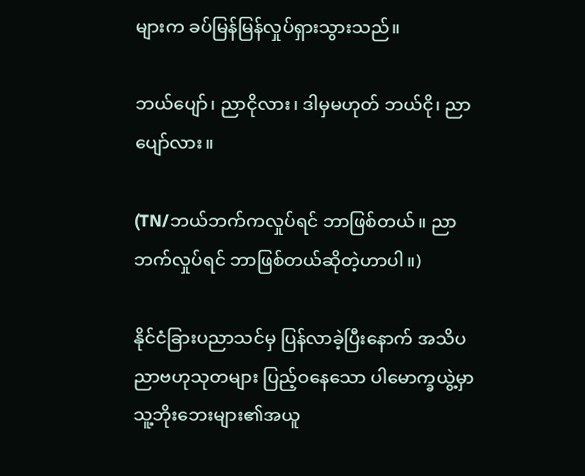များက ခပ်မြန်မြန်လှုပ်ရှားသွားသည်။

ဘယ်ပျော်၊ ညာငိုလား၊ ဒါမှမဟုတ် ဘယ်ငို၊ ညာပျော်လား။

(TN/ဘယ်ဘက်ကလှုပ်ရင် ဘာဖြစ်တယ်။ ညာဘက်လှုပ်ရင် ဘာဖြစ်တယ်ဆိုတဲ့ဟာပါ။)

နိုင်ငံခြားပညာသင်မှ ပြန်လာခဲ့ပြီးနောက် အသိပညာဗဟုသုတများ ပြည့်ဝနေသော ပါမောက္ခယွဲ့မှာ သူ့ဘိုးဘေးများ၏အယူ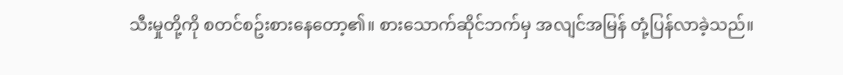သီးမှုတို့ကို စတင်စဥ်းစားနေတော့၏။ စားသောက်ဆိုင်ဘက်မှ အလျင်အမြန် တုံ့ပြန်လာခဲ့သည်။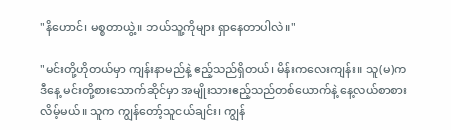"နိဟောင်၊ မစ္စတာယွဲ့။ ဘယ်သူ့ကိုများ ရှာနေတာပါလဲ။"

"မင်းတို့ဟိုတယ်မှာ ကျန်းနာမည်နဲ့ ဧည့်သည်ရှိတယ်၊ မိန်းကလေးကျန်း။ သူ(မ)က ဒီနေ့ မင်းတို့စားသောက်ဆိုင်မှာ အမျိုးသားဧည့်သည်တစ်ယောက်နဲ့ နေ့လယ်စာစားလိမ့်မယ်။ သူက ကျွန်တော့်သူငယ်ချင်း၊ ကျွန်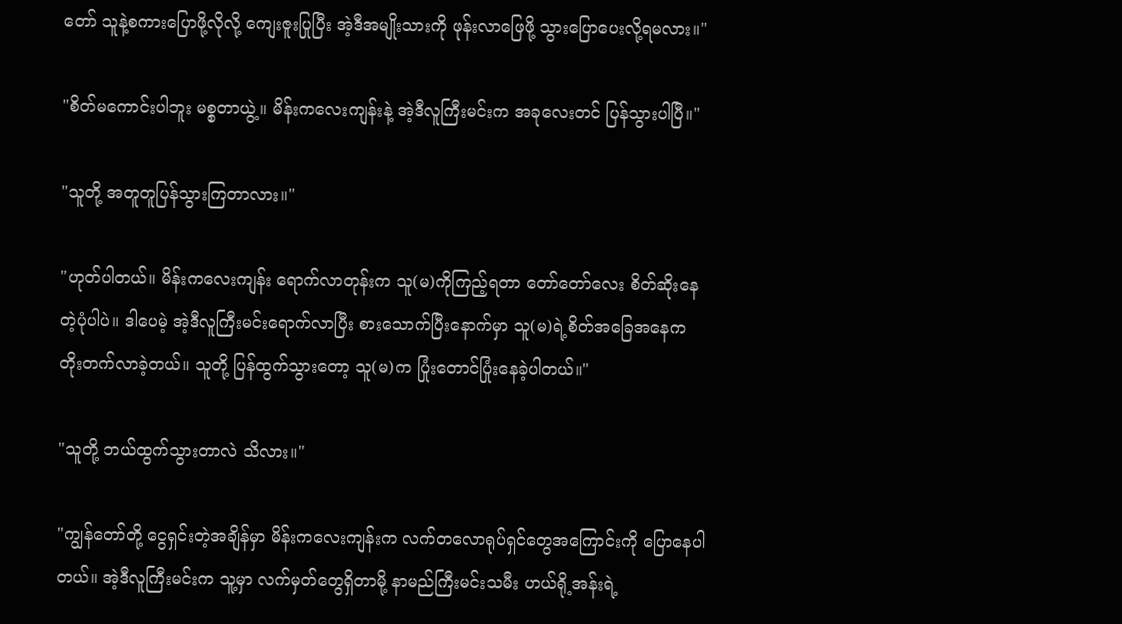တော် သူနဲ့စကားပြောဖို့လိုလို့ ကျေးဇူးပြုပြီး အဲ့ဒီအမျိုးသားကို ဖုန်းလာဖြေဖို့ သွားပြောပေးလို့ရမလား။"

"စိတ်မကောင်းပါဘူး မစ္စတာယွဲ့။ မိန်းကလေးကျန်းနဲ့ အဲ့ဒီလူကြီးမင်းက အခုလေးတင် ပြန်သွားပါပြီ။"

"သူတို့ အတူတူပြန်သွားကြတာလား။"

"ဟုတ်ပါတယ်။ မိန်းကလေးကျန်း ရောက်လာတုန်းက သူ(မ)ကိုကြည့်ရတာ တော်တော်လေး စိတ်ဆိုးနေတဲ့ပုံပါပဲ။ ဒါပေမဲ့ အဲ့ဒီလူကြီးမင်းရောက်လာပြီး စားသောက်ပြီးနောက်မှာ သူ(မ)ရဲ့စိတ်အခြေအနေက တိုးတက်လာခဲ့တယ်။ သူတို့ ပြန်ထွက်သွားတော့ သူ(မ)က ပြုံးတောင်ပြုံးနေခဲ့ပါတယ်။"

"သူတို့ ဘယ်ထွက်သွားတာလဲ သိလား။"

"ကျွန်တော်တို့ ငွေရှင်းတဲ့အချိန်မှာ မိန်းကလေးကျန်းက လက်တလောရုပ်ရှင်တွေအကြောင်းကို ပြောနေပါတယ်။ အဲ့ဒီလူကြီးမင်းက သူ့မှာ လက်မှတ်တွေရှိတာမို့ နာမည်ကြီးမင်းသမီး ဟယ်ရို့အန်းရဲ့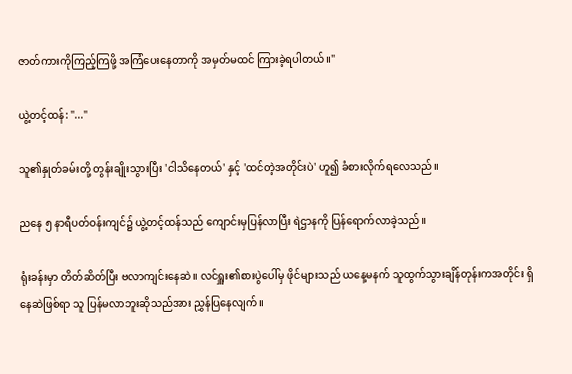ဇာတ်ကားကိုကြည့်ကြဖို့ အကြံပေးနေတာကို အမှတ်မထင် ကြားခဲ့ရပါတယ်။"

ယွဲ့တင့်ထန်: "..."

သူ၏နှုတ်ခမ်းတို့ တွန်းချိုးသွားပြီး 'ငါသိနေတယ်' နှင့် 'ထင်တဲ့အတိုင်းပဲ' ဟူ၍ ခံစားလိုက်ရလေသည်။

ညနေ ၅ နာရီပတ်ဝန်းကျင်၌ ယွဲ့တင့်ထန်သည် ကျောင်းမှပြန်လာပြီး ရဲဌာနကို ပြန်ရောက်လာခဲ့သည်။

ရုံးခန်းမှာ တိတ်ဆိတ်ပြီး ဗလာကျင်းနေဆဲ။ လင်ရှူး၏စားပွဲပေါ်မှ ဖိုင်များသည် ယနေ့မနက် သူထွက်သွားချိန်တုန်းကအတိုင်း ရှိနေဆဲဖြစ်ရာ သူ ပြန်မလာဘူးဆိုသည်အား ညွှန်ပြနေလျက်။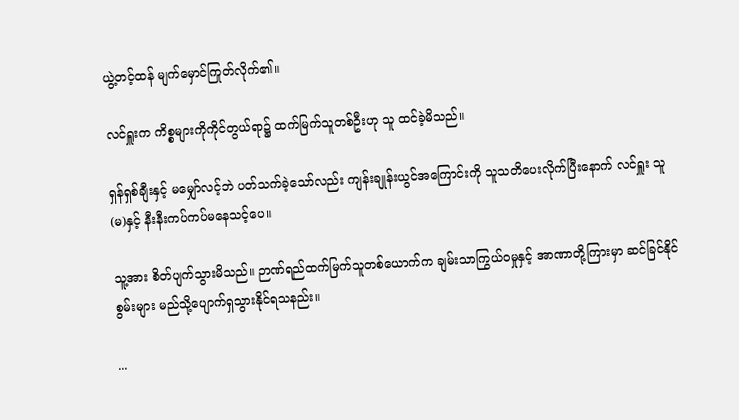ယွဲ့တင့်ထန် မျက်မှောင်ကြုတ်လိုက်၏။

လင်ရှူးက ကိစ္စများကိုကိုင်တွယ်ရာ၌ ထက်မြက်သူတစ်ဦးဟု သူ ထင်ခဲ့မိသည်။

ရှန်ရှစ်ချီးနှင့် မမျှော်လင့်ဘဲ ပတ်သက်ခဲ့သော်လည်း ကျန်းချုန်းယွင်အကြောင်းကို သူသတိပေးလိုက်ပြီးနောက် လင်ရှူး သူ(မ)နှင့် နီးနီးကပ်ကပ်မနေသင့်ပေ။

သူ့အား စိတ်ပျက်သွားမိသည်။ ဉာဏ်ရည်ထက်မြက်သူတစ်ယောက်က ချမ်းသာကြွယ်ဝမှုနှင့် အာဏာတို့ကြားမှာ ဆင်ခြင်နိုင်စွမ်းများ မည်သို့ပျောက်ရှသွားနိုင်ရသနည်း။

...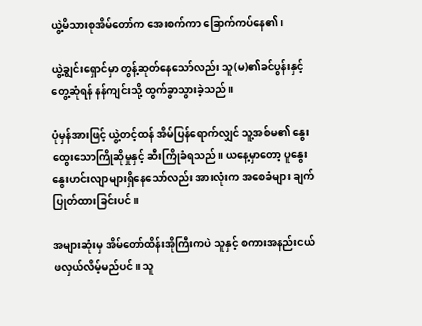ယွဲ့မိသားစုအိမ်တော်က အေးစက်ကာ ခြောက်ကပ်နေ၏၊

ယွဲ့ချွင်းရှောင်မှာ တွန့်ဆုတ်နေသော်လည်း သူ(မ)၏ခင်ပွန်းနှင့်တွေ့ဆုံရန် နန်ကျင်းသို့ ထွက်ခွာသွားခဲ့သည်။

ပုံမှန်အားဖြင့် ယွဲ့တင့်ထန် အိမ်ပြန်ရောက်လျှင် သူ့အစ်မ၏ နွေးထွေးသောကြိုဆိုမှုနှင့် ဆီးကြိုခံရသည်။ ယနေ့မှာတော့ ပူနွေးနွေးဟင်းလျာများရှိနေသော်လည်း အားလုံးက အစေခံများ ချက်ပြုတ်ထားခြင်းပင်။

အများဆုံးမှ အိမ်တော်ထိန်းအိုကြီးကပဲ သူနှင့် စကားအနည်းငယ် ဖလှယ်လိမ့်မည်ပင်။ သူ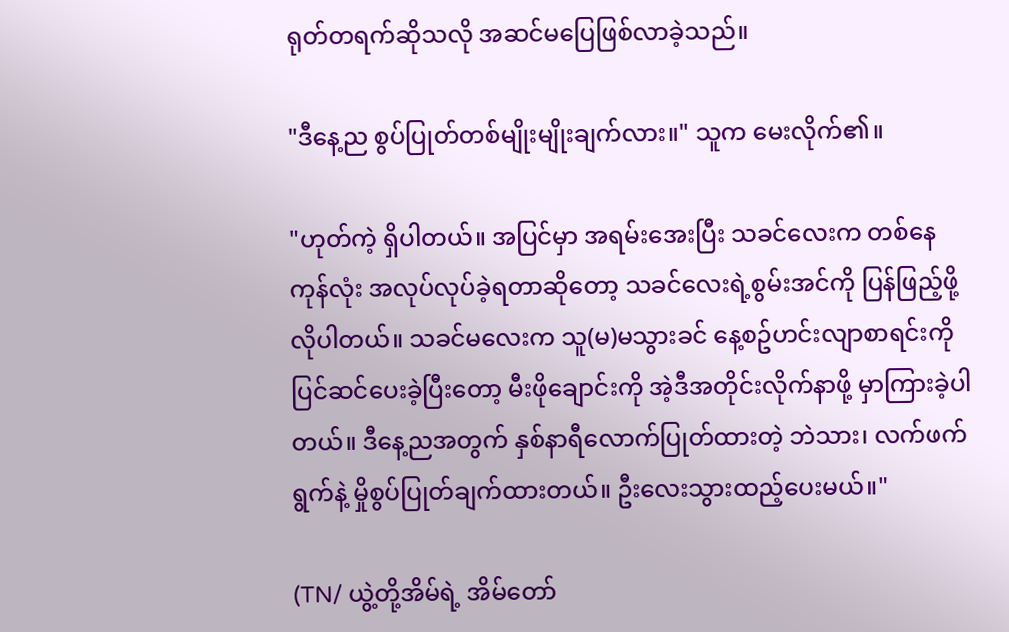ရုတ်တရက်ဆိုသလို အဆင်မပြေဖြစ်လာခဲ့သည်။

"ဒီနေ့ည စွပ်ပြုတ်တစ်မျိုးမျိုးချက်လား။" သူက မေးလိုက်၏။

"ဟုတ်ကဲ့ ရှိပါတယ်။ အပြင်မှာ အရမ်းအေးပြီး သခင်လေးက တစ်နေကုန်လုံး အလုပ်လုပ်ခဲ့ရတာဆိုတော့ သခင်လေးရဲ့စွမ်းအင်ကို ပြန်ဖြည့်ဖို့လိုပါတယ်။ သခင်မလေးက သူ(မ)မသွားခင် နေ့စဥ်ဟင်းလျာစာရင်းကို ပြင်ဆင်ပေးခဲ့ပြီးတော့ မီးဖိုချောင်းကို အဲ့ဒီအတိုင်းလိုက်နာဖို့ မှာကြားခဲ့ပါတယ်။ ဒီနေ့ညအတွက် နှစ်နာရီလောက်ပြုတ်ထားတဲ့ ဘဲသား၊ လက်ဖက်ရွက်နဲ့ မှိုစွပ်ပြုတ်ချက်ထားတယ်။ ဦးလေးသွားထည့်ပေးမယ်။"

(TN/ ယွဲ့တို့အိမ်ရဲ့ အိမ်တော်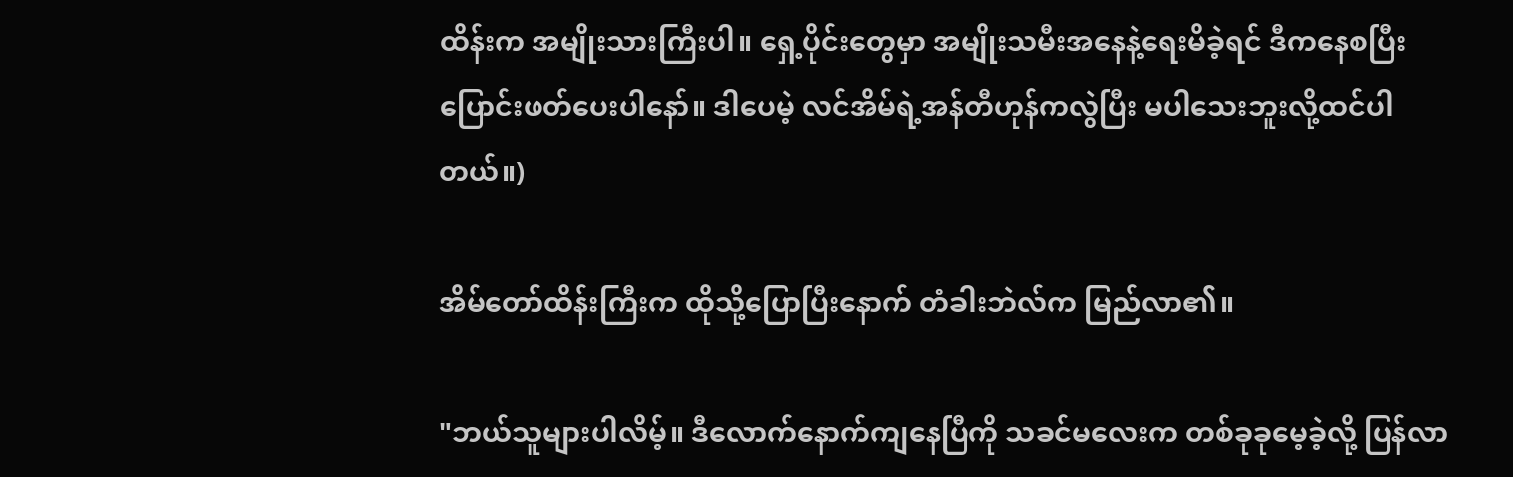ထိန်းက အမျိုးသားကြီးပါ။ ရှေ့ပိုင်းတွေမှာ အမျိုးသမီးအနေနဲ့ရေးမိခဲ့ရင် ဒီကနေစပြီး ပြောင်းဖတ်ပေးပါနော်။ ဒါပေမဲ့ လင်အိမ်ရဲ့အန်တီဟုန်ကလွဲပြီး မပါသေးဘူးလို့ထင်ပါတယ်။)

အိမ်တော်ထိန်းကြီးက ထိုသို့ပြောပြီးနောက် တံခါးဘဲလ်က မြည်လာ၏။

"ဘယ်သူများပါလိမ့်။ ဒီလောက်နောက်ကျနေပြီကို သခင်မလေးက တစ်ခုခုမေ့ခဲ့လို့ ပြန်လာ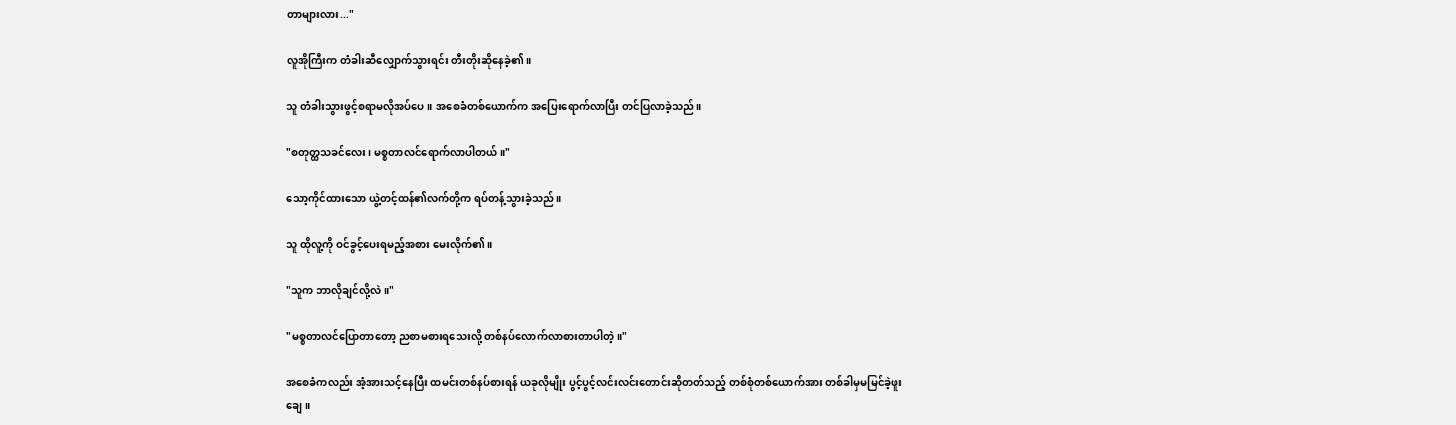တာများလား..."

လူအိုကြီးက တံခါးဆီလျှောက်သွားရင်း တီးတိုးဆိုနေခဲ့၏။

သူ တံခါးသွားဖွင့်စရာမလိုအပ်ပေ။ အစေခံတစ်ယောက်က အပြေးရောက်လာပြီး တင်ပြလာခဲ့သည်။

"စတုတ္ထသခင်လေး၊ မစ္စတာလင်ရောက်လာပါတယ်။"

သော့ကိုင်ထားသော ယွဲ့တင့်ထန်၏လက်တို့က ရပ်တန့်သွားခဲ့သည်။

သူ ထိုလူ့ကို ဝင်ခွင့်ပေးရမည့်အစား မေးလိုက်၏။

"သူက ဘာလိုချင်လို့လဲ။"

"မစ္စတာလင်ပြောတာတော့ ညစာမစားရသေးလို့ တစ်နပ်လောက်လာစားတာပါတဲ့။"

အစေခံကလည်း အံ့အားသင့်နေပြီး ထမင်းတစ်နပ်စားရန် ယခုလိုမျိုး ပွင့်ပွင့်လင်းလင်းတောင်းဆိုတတ်သည့် တစ်စုံတစ်ယောက်အား တစ်ခါမှမမြင်ခဲ့ဖူးချေ။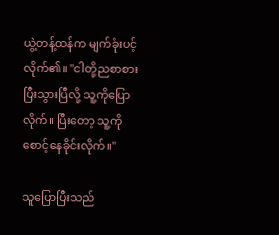ယွဲ့တန့်ထန်က မျက်ခုံးပင့်လိုက်၏။ "ငါတို့ညစာစားပြီးသွားပြီလို့ သူ့ကိုပြောလိုက်။ ပြီးတော့ သူ့ကို စောင့်နေခိုင်းလိုက်။"

သူပြောပြီးသည်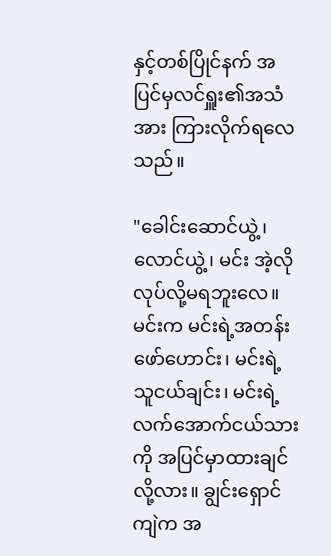နှင့်တစ်ပြိုင်နက် အပြင်မှလင်ရှူး၏အသံအား ကြားလိုက်ရလေသည်။

"ခေါင်းဆောင်ယွဲ့၊ လောင်ယွဲ့၊ မင်း အဲ့လိုလုပ်လို့မရဘူးလေ။ မင်းက မင်းရဲ့အတန်းဖော်ဟောင်း၊ မင်းရဲ့သူငယ်ချင်း၊ မင်းရဲ့လက်အောက်ငယ်သားကို အပြင်မှာထားချင်လို့လား။ ချွင်းရှောင်ကျဲက အ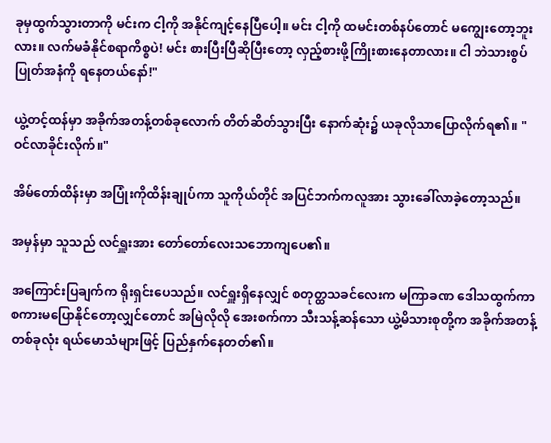ခုမှထွက်သွားတာကို မင်းက ငါ့ကို အနိုင်ကျင့်နေပြီပေါ့။ မင်း ငါ့ကို ထမင်းတစ်နပ်တောင် မကျွေးတော့ဘူးလား။ လက်မခံနိုင်စရာကိစ္စပဲ! မင်း စားပြီးပြီဆိုပြီးတော့ လှည့်စားဖို့ကြိုးစားနေတာလား။ ငါ ဘဲသားစွပ်ပြုတ်အနံကို ရနေတယ်နော်!"

ယွဲ့တင့်ထန်မှာ အခိုက်အတန့်တစ်ခုလောက် တိတ်ဆိတ်သွားပြီး နောက်ဆုံး၌ ယခုလိုသာပြောလိုက်ရ၏။ "ဝင်လာခိုင်းလိုက်။"

အိမ်တော်ထိန်းမှာ အပြုံးကိုထိန်းချုပ်ကာ သူကိုယ်တိုင် အပြင်ဘက်ကလူအား သွားခေါ်လာခဲ့တော့သည်။

အမှန်မှာ သူသည် လင်ရှူးအား တော်တော်လေးသဘောကျပေ၏။

အကြောင်းပြချက်က ရိုးရှင်းပေသည်။ လင်ရှူးရှိနေလျှင် စတုတ္ထသခင်လေးက မကြာခဏ ဒေါသထွက်ကာ စကားမပြောနိုင်တော့လျှင်တောင် အမြဲလိုလို အေးစက်ကာ သီးသန့်ဆန်သော ယွဲ့မိသားစုတို့က အခိုက်အတန့်တစ်ခုလုံး ရယ်မောသံများဖြင့် ပြည်နှက်နေတတ်၏။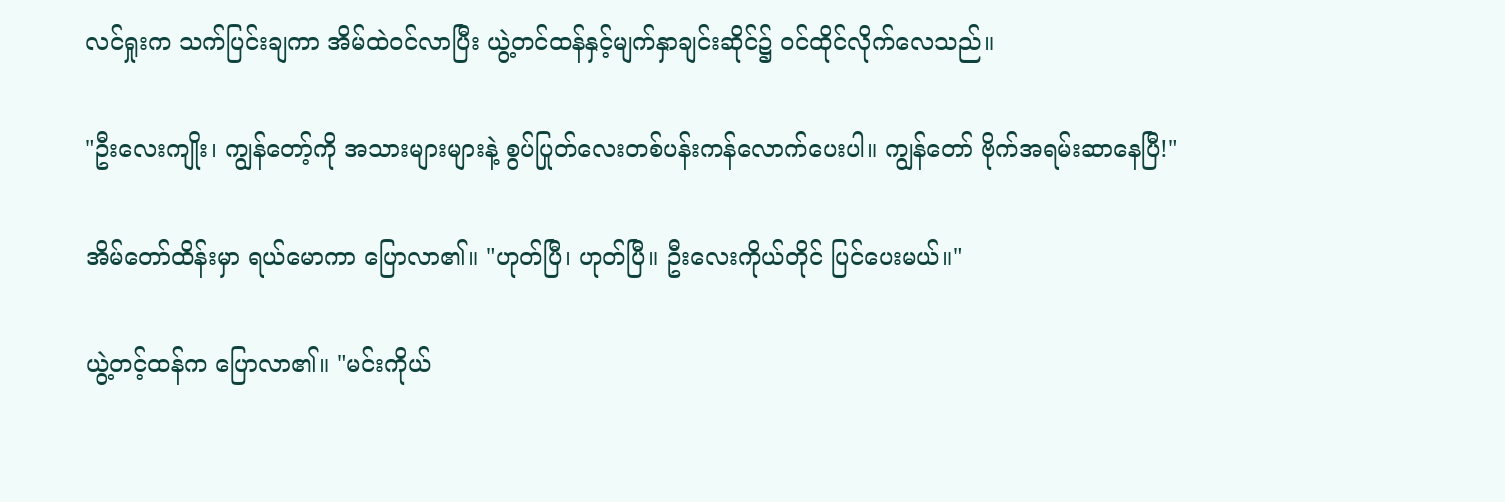လင်ရှုးက သက်ပြင်းချကာ အိမ်ထဲဝင်လာပြီး ယွဲ့တင်ထန်နှင့်မျက်နှာချင်းဆိုင်၌ ဝင်ထိုင်လိုက်လေသည်။

"ဦးလေးကျိုး၊ ကျွန်တော့်ကို အသားများများနဲ့ စွပ်ပြုတ်လေးတစ်ပန်းကန်လောက်ပေးပါ။ ကျွန်တော် ဗိုက်အရမ်းဆာနေပြီ!"

အိမ်တော်ထိန်းမှာ ရယ်မောကာ ပြောလာ၏။ "ဟုတ်ပြီ၊ ဟုတ်ပြီ။ ဦးလေးကိုယ်တိုင် ပြင်ပေးမယ်။"

ယွဲ့တင့်ထန်က ပြောလာ၏။ "မင်းကိုယ်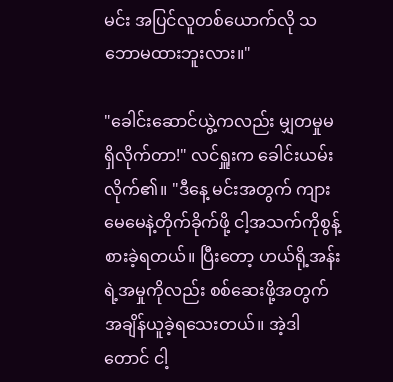မင်း အပြင်လူတစ်ယောက်လို သဘောမထားဘူးလား။"

"ခေါင်းဆောင်ယွဲ့ကလည်း မျှတမှုမရှိလိုက်တာ!" လင်ရှူးက ခေါင်းယမ်းလိုက်၏။ "ဒီနေ့ မင်းအတွက် ကျားမေမေနဲ့တိုက်ခိုက်ဖို့ ငါ့အသက်ကိုစွန့်စားခဲ့ရတယ်။ ပြီးတော့ ဟယ်ရို့အန်းရဲ့အမှုကိုလည်း စစ်ဆေးဖို့အတွက် အချိန်ယူခဲ့ရသေးတယ်။ အဲ့ဒါတောင် ငါ့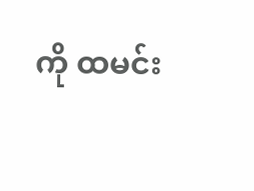ကို ထမင်း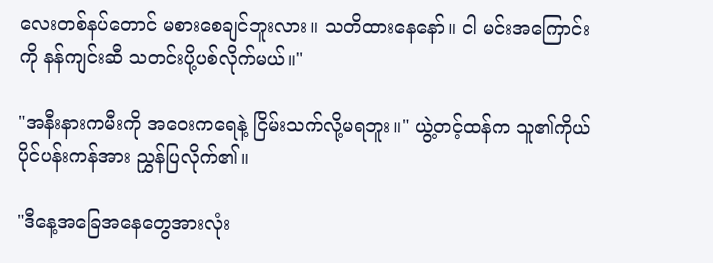လေးတစ်နပ်တောင် မစားစေချင်ဘူးလား။ သတိထားနေနော်။ ငါ မင်းအကြောင်းကို နန်ကျင်းဆီ သတင်းပို့ပစ်လိုက်မယ်။"

"အနီးနားကမီးကို အဝေးကရေနဲ့ ငြိမ်းသက်လို့မရဘူး။" ယွဲ့တင့်ထန်က သူ၏ကိုယ်ပိုင်ပန်းကန်အား ညွှန်ပြလိုက်၏။

"ဒီနေ့အခြေအနေတွေအားလုံး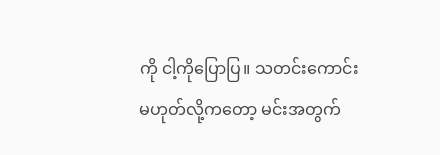ကို ငါ့ကိုပြောပြ။ သတင်းကောင်းမဟုတ်လို့ကတော့ မင်းအတွက်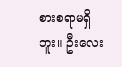စားစရာမရှိဘူး။ ဦးလေး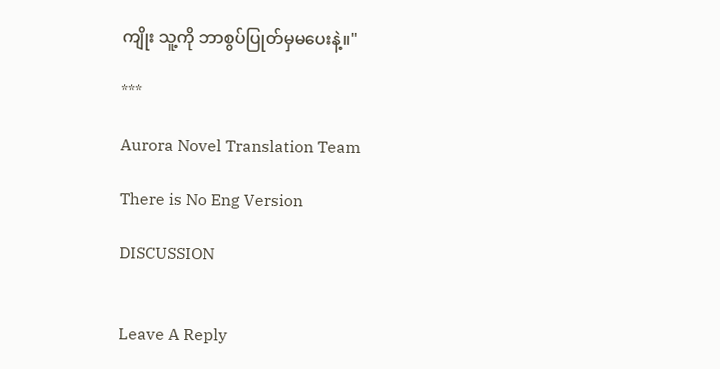ကျိုး သူ့ကို ဘာစွပ်ပြုတ်မှမပေးနဲ့။"

***

Aurora Novel Translation Team

There is No Eng Version

DISCUSSION


Leave A Reply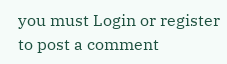you must Login or register to post a comment